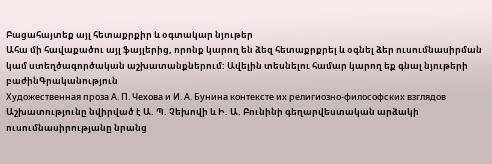Բացահայտեք այլ հետաքրքիր և օգտակար նյութեր
Ահա մի հավաքածու այլ ֆայլերից, որոնք կարող են ձեզ հետաքրքրել և օգնել ձեր ուսումնասիրման կամ ստեղծագործական աշխատանքներում: Ավելին տեսնելու համար կարող եք գնալ նյութերի բաժինԳրականություն
Художественная проза А. П. Чехова и И. А. Бунина контексте их религиозно-философских взглядов
Աշխատությունը նվիրված է Ա. Պ. Չեխովի և Ի. Ա. Բունինի գեղարվեստական արձակի ուսումնասիրությանը նրանց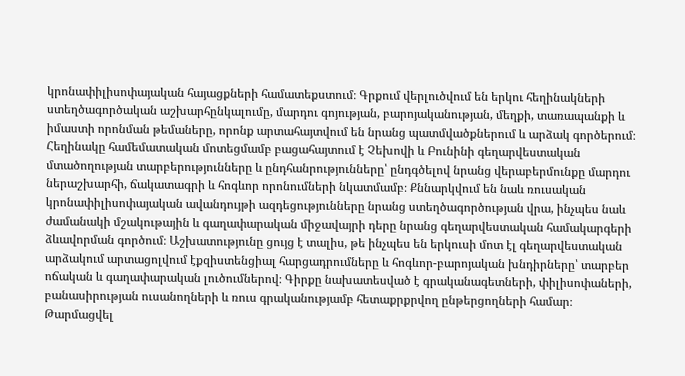կրոնափիլիսոփայական հայացքների համատեքստում։ Գրքում վերլուծվում են երկու հեղինակների ստեղծագործական աշխարհընկալումը, մարդու գոյության, բարոյականության, մեղքի, տառապանքի և իմաստի որոնման թեմաները, որոնք արտահայտվում են նրանց պատմվածքներում և արձակ գործերում։ Հեղինակը համեմատական մոտեցմամբ բացահայտում է Չեխովի և Բունինի գեղարվեստական մտածողության տարբերությունները և ընդհանրությունները՝ ընդգծելով նրանց վերաբերմունքը մարդու ներաշխարհի, ճակատագրի և հոգևոր որոնումների նկատմամբ։ Քննարկվում են նաև ռուսական կրոնափիլիսոփայական ավանդույթի ազդեցությունները նրանց ստեղծագործության վրա, ինչպես նաև ժամանակի մշակութային և գաղափարական միջավայրի դերը նրանց գեղարվեստական համակարգերի ձևավորման գործում։ Աշխատությունը ցույց է տալիս, թե ինչպես են երկուսի մոտ էլ գեղարվեստական արձակում արտացոլվում էքզիստենցիալ հարցադրումները և հոգևոր-բարոյական խնդիրները՝ տարբեր ոճական և գաղափարական լուծումներով։ Գիրքը նախատեսված է գրականագետների, փիլիսոփաների, բանասիրության ուսանողների և ռուս գրականությամբ հետաքրքրվող ընթերցողների համար։
Թարմացվել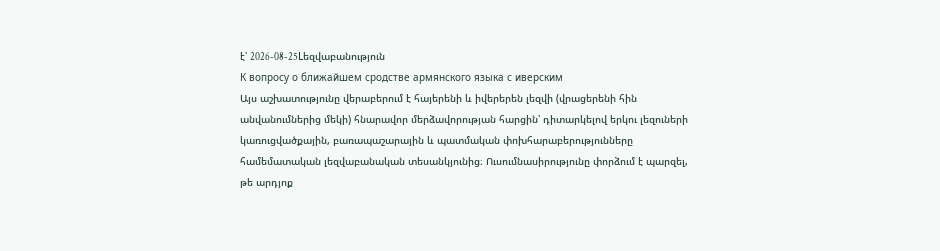է՝ 2026-08-25Lեզվաբանություն
К вопросу о ближайшем сродстве армянского языка с иверским
Այս աշխատությունը վերաբերում է հայերենի և իվերերեն լեզվի (վրացերենի հին անվանումներից մեկի) հնարավոր մերձավորության հարցին՝ դիտարկելով երկու լեզուների կառուցվածքային, բառապաշարային և պատմական փոխհարաբերությունները համեմատական լեզվաբանական տեսանկյունից։ Ուսումնասիրությունը փորձում է պարզել, թե արդյոք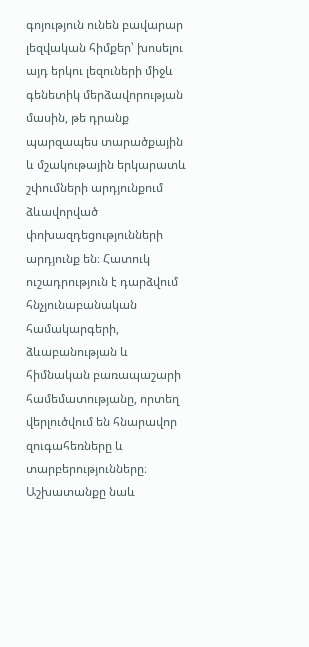գոյություն ունեն բավարար լեզվական հիմքեր՝ խոսելու այդ երկու լեզուների միջև գենետիկ մերձավորության մասին, թե դրանք պարզապես տարածքային և մշակութային երկարատև շփումների արդյունքում ձևավորված փոխազդեցությունների արդյունք են։ Հատուկ ուշադրություն է դարձվում հնչյունաբանական համակարգերի, ձևաբանության և հիմնական բառապաշարի համեմատությանը, որտեղ վերլուծվում են հնարավոր զուգահեռները և տարբերությունները։ Աշխատանքը նաև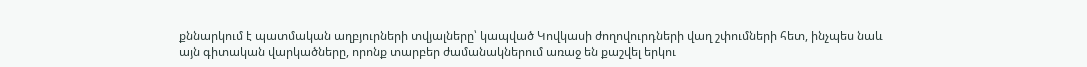քննարկում է պատմական աղբյուրների տվյալները՝ կապված Կովկասի ժողովուրդների վաղ շփումների հետ, ինչպես նաև այն գիտական վարկածները, որոնք տարբեր ժամանակներում առաջ են քաշվել երկու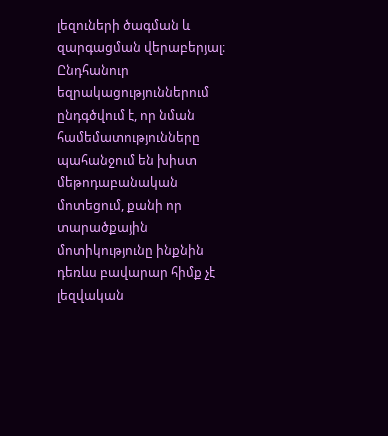լեզուների ծագման և զարգացման վերաբերյալ։ Ընդհանուր եզրակացություններում ընդգծվում է, որ նման համեմատությունները պահանջում են խիստ մեթոդաբանական մոտեցում, քանի որ տարածքային մոտիկությունը ինքնին դեռևս բավարար հիմք չէ լեզվական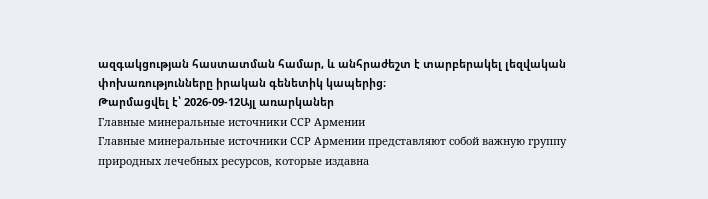ազգակցության հաստատման համար, և անհրաժեշտ է տարբերակել լեզվական փոխառությունները իրական գենետիկ կապերից։
Թարմացվել է՝ 2026-09-12Այլ առարկաներ
Главные минеральные источники ССР Армении
Главные минеральные источники ССР Армении представляют собой важную группу природных лечебных ресурсов, которые издавна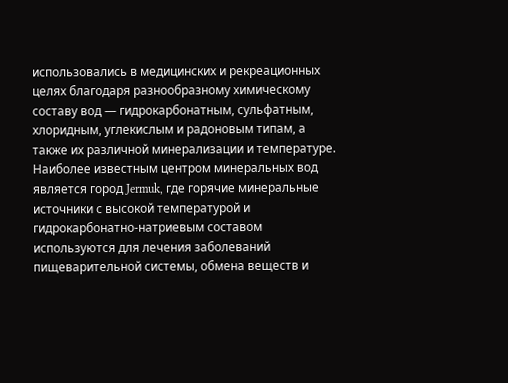использовались в медицинских и рекреационных целях благодаря разнообразному химическому составу вод — гидрокарбонатным, сульфатным, хлоридным, углекислым и радоновым типам, а также их различной минерализации и температуре. Наиболее известным центром минеральных вод является город Jermuk, где горячие минеральные источники с высокой температурой и гидрокарбонатно-натриевым составом используются для лечения заболеваний пищеварительной системы, обмена веществ и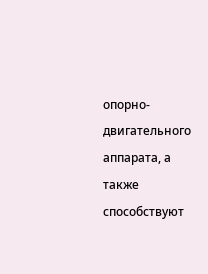опорно-двигательного аппарата, а также способствуют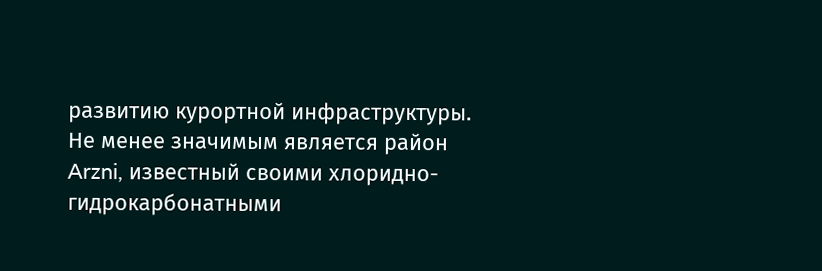развитию курортной инфраструктуры. Не менее значимым является район Arzni, известный своими хлоридно-гидрокарбонатными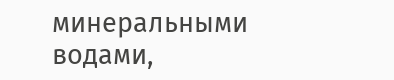минеральными водами,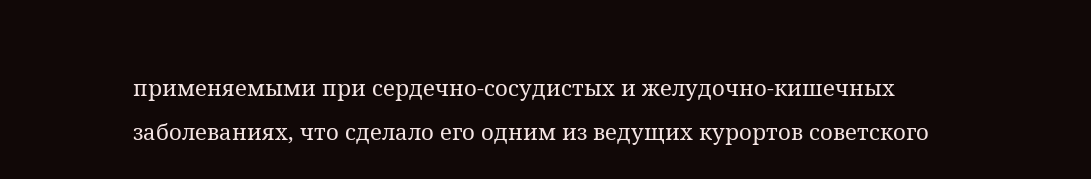применяемыми при сердечно-сосудистых и желудочно-кишечных заболеваниях, что сделало его одним из ведущих курортов советского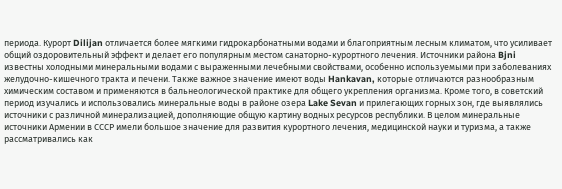периода. Курорт Dilijan отличается более мягкими гидрокарбонатными водами и благоприятным лесным климатом, что усиливает общий оздоровительный эффект и делает его популярным местом санаторно-курортного лечения. Источники района Bjni известны холодными минеральными водами с выраженными лечебными свойствами, особенно используемыми при заболеваниях желудочно-кишечного тракта и печени. Также важное значение имеют воды Hankavan, которые отличаются разнообразным химическим составом и применяются в бальнеологической практике для общего укрепления организма. Кроме того, в советский период изучались и использовались минеральные воды в районе озера Lake Sevan и прилегающих горных зон, где выявлялись источники с различной минерализацией, дополняющие общую картину водных ресурсов республики. В целом минеральные источники Армении в СССР имели большое значение для развития курортного лечения, медицинской науки и туризма, а также рассматривались как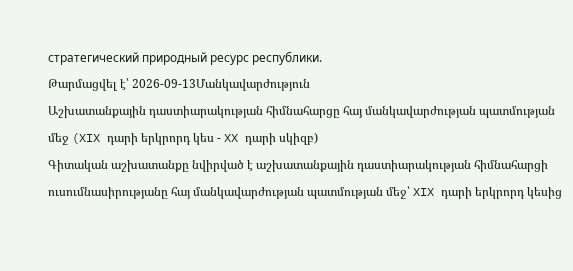стратегический природный ресурс республики.
Թարմացվել է՝ 2026-09-13Մանկավարժություն
Աշխատանքային դաստիարակության հիմնահարցը հայ մանկավարժության պատմության մեջ (XIX դարի երկրորդ կես - XX դարի սկիզբ)
Գիտական աշխատանքը նվիրված է աշխատանքային դաստիարակության հիմնահարցի ուսումնասիրությանը հայ մանկավարժության պատմության մեջ՝ XIX դարի երկրորդ կեսից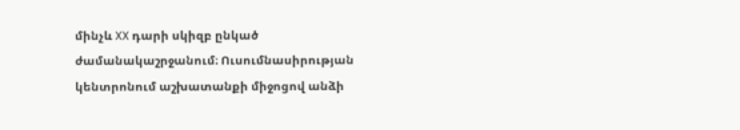մինչև XX դարի սկիզբ ընկած ժամանակաշրջանում։ Ուսումնասիրության կենտրոնում աշխատանքի միջոցով անձի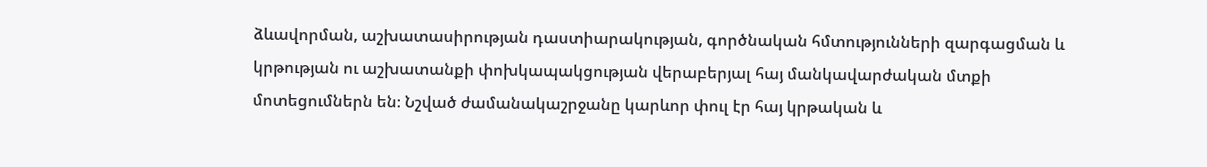ձևավորման, աշխատասիրության դաստիարակության, գործնական հմտությունների զարգացման և կրթության ու աշխատանքի փոխկապակցության վերաբերյալ հայ մանկավարժական մտքի մոտեցումներն են։ Նշված ժամանակաշրջանը կարևոր փուլ էր հայ կրթական և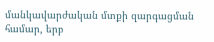մանկավարժական մտքի զարգացման համար, երբ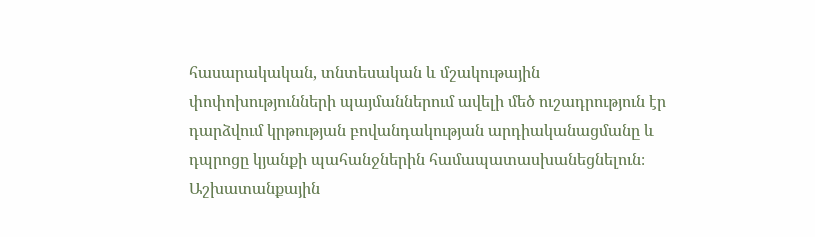հասարակական, տնտեսական և մշակութային փոփոխությունների պայմաններում ավելի մեծ ուշադրություն էր դարձվում կրթության բովանդակության արդիականացմանը և դպրոցը կյանքի պահանջներին համապատասխանեցնելուն։ Աշխատանքային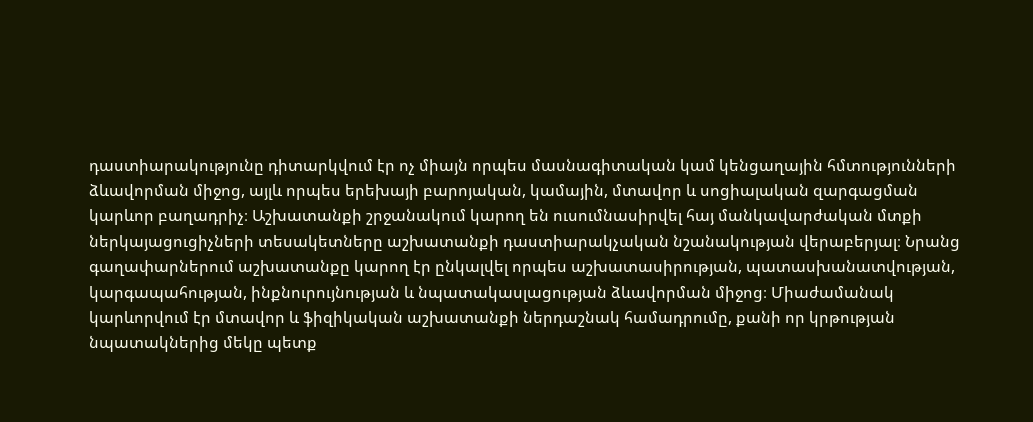դաստիարակությունը դիտարկվում էր ոչ միայն որպես մասնագիտական կամ կենցաղային հմտությունների ձևավորման միջոց, այլև որպես երեխայի բարոյական, կամային, մտավոր և սոցիալական զարգացման կարևոր բաղադրիչ։ Աշխատանքի շրջանակում կարող են ուսումնասիրվել հայ մանկավարժական մտքի ներկայացուցիչների տեսակետները աշխատանքի դաստիարակչական նշանակության վերաբերյալ։ Նրանց գաղափարներում աշխատանքը կարող էր ընկալվել որպես աշխատասիրության, պատասխանատվության, կարգապահության, ինքնուրույնության և նպատակասլացության ձևավորման միջոց։ Միաժամանակ կարևորվում էր մտավոր և ֆիզիկական աշխատանքի ներդաշնակ համադրումը, քանի որ կրթության նպատակներից մեկը պետք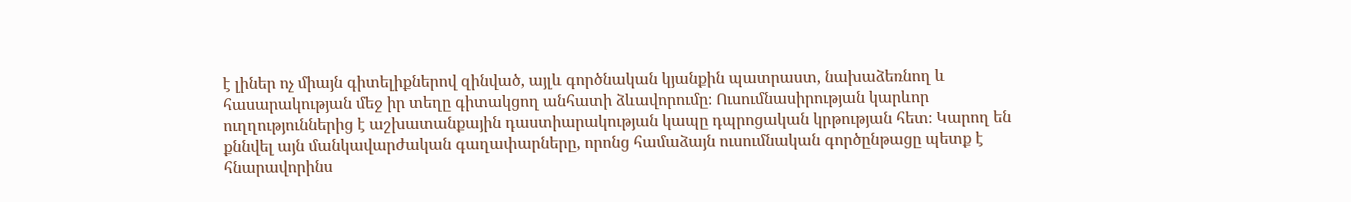է լիներ ոչ միայն գիտելիքներով զինված, այլև գործնական կյանքին պատրաստ, նախաձեռնող և հասարակության մեջ իր տեղը գիտակցող անհատի ձևավորումը։ Ուսումնասիրության կարևոր ուղղություններից է աշխատանքային դաստիարակության կապը դպրոցական կրթության հետ։ Կարող են քննվել այն մանկավարժական գաղափարները, որոնց համաձայն ուսումնական գործընթացը պետք է հնարավորինս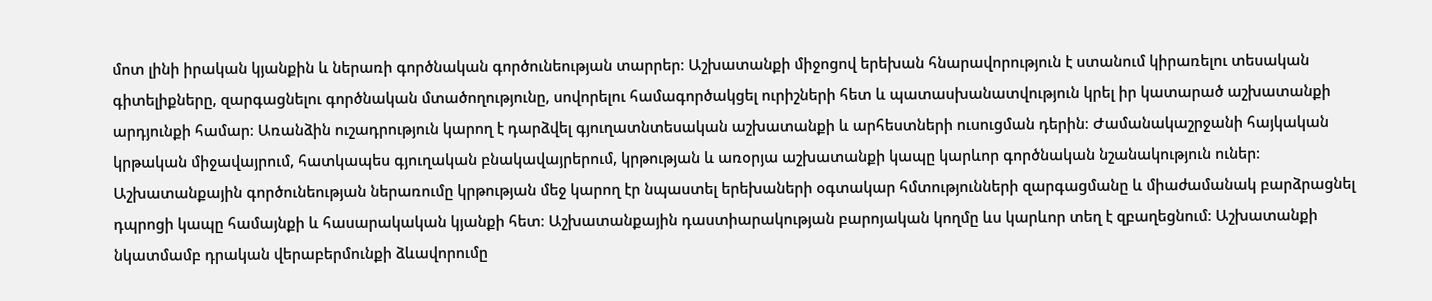մոտ լինի իրական կյանքին և ներառի գործնական գործունեության տարրեր։ Աշխատանքի միջոցով երեխան հնարավորություն է ստանում կիրառելու տեսական գիտելիքները, զարգացնելու գործնական մտածողությունը, սովորելու համագործակցել ուրիշների հետ և պատասխանատվություն կրել իր կատարած աշխատանքի արդյունքի համար։ Առանձին ուշադրություն կարող է դարձվել գյուղատնտեսական աշխատանքի և արհեստների ուսուցման դերին։ Ժամանակաշրջանի հայկական կրթական միջավայրում, հատկապես գյուղական բնակավայրերում, կրթության և առօրյա աշխատանքի կապը կարևոր գործնական նշանակություն ուներ։ Աշխատանքային գործունեության ներառումը կրթության մեջ կարող էր նպաստել երեխաների օգտակար հմտությունների զարգացմանը և միաժամանակ բարձրացնել դպրոցի կապը համայնքի և հասարակական կյանքի հետ։ Աշխատանքային դաստիարակության բարոյական կողմը ևս կարևոր տեղ է զբաղեցնում։ Աշխատանքի նկատմամբ դրական վերաբերմունքի ձևավորումը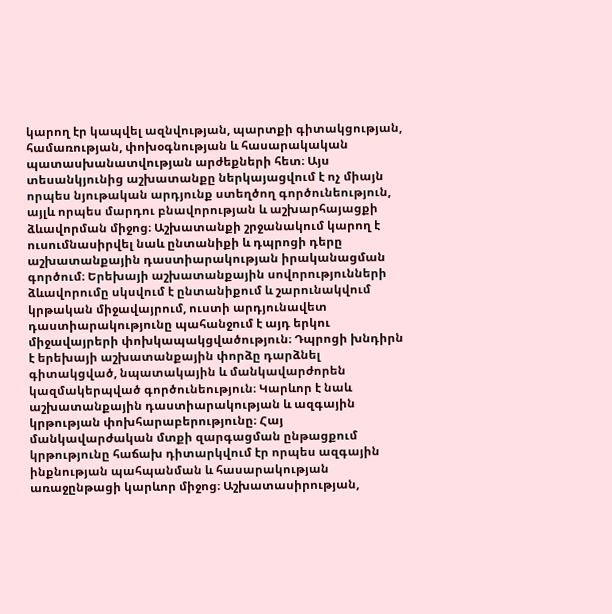կարող էր կապվել ազնվության, պարտքի գիտակցության, համառության, փոխօգնության և հասարակական պատասխանատվության արժեքների հետ։ Այս տեսանկյունից աշխատանքը ներկայացվում է ոչ միայն որպես նյութական արդյունք ստեղծող գործունեություն, այլև որպես մարդու բնավորության և աշխարհայացքի ձևավորման միջոց։ Աշխատանքի շրջանակում կարող է ուսումնասիրվել նաև ընտանիքի և դպրոցի դերը աշխատանքային դաստիարակության իրականացման գործում։ Երեխայի աշխատանքային սովորությունների ձևավորումը սկսվում է ընտանիքում և շարունակվում կրթական միջավայրում, ուստի արդյունավետ դաստիարակությունը պահանջում է այդ երկու միջավայրերի փոխկապակցվածություն։ Դպրոցի խնդիրն է երեխայի աշխատանքային փորձը դարձնել գիտակցված, նպատակային և մանկավարժորեն կազմակերպված գործունեություն։ Կարևոր է նաև աշխատանքային դաստիարակության և ազգային կրթության փոխհարաբերությունը։ Հայ մանկավարժական մտքի զարգացման ընթացքում կրթությունը հաճախ դիտարկվում էր որպես ազգային ինքնության պահպանման և հասարակության առաջընթացի կարևոր միջոց։ Աշխատասիրության,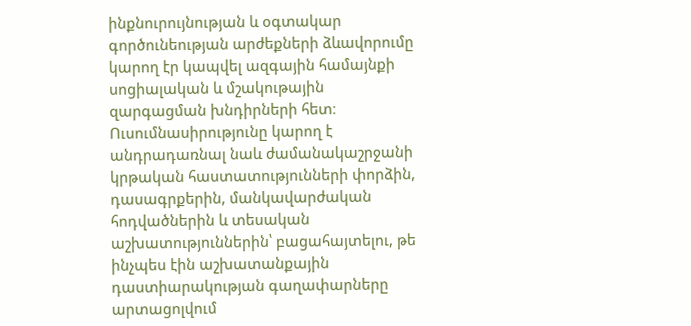ինքնուրույնության և օգտակար գործունեության արժեքների ձևավորումը կարող էր կապվել ազգային համայնքի սոցիալական և մշակութային զարգացման խնդիրների հետ։ Ուսումնասիրությունը կարող է անդրադառնալ նաև ժամանակաշրջանի կրթական հաստատությունների փորձին, դասագրքերին, մանկավարժական հոդվածներին և տեսական աշխատություններին՝ բացահայտելու, թե ինչպես էին աշխատանքային դաստիարակության գաղափարները արտացոլվում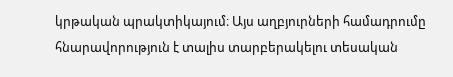կրթական պրակտիկայում։ Այս աղբյուրների համադրումը հնարավորություն է տալիս տարբերակելու տեսական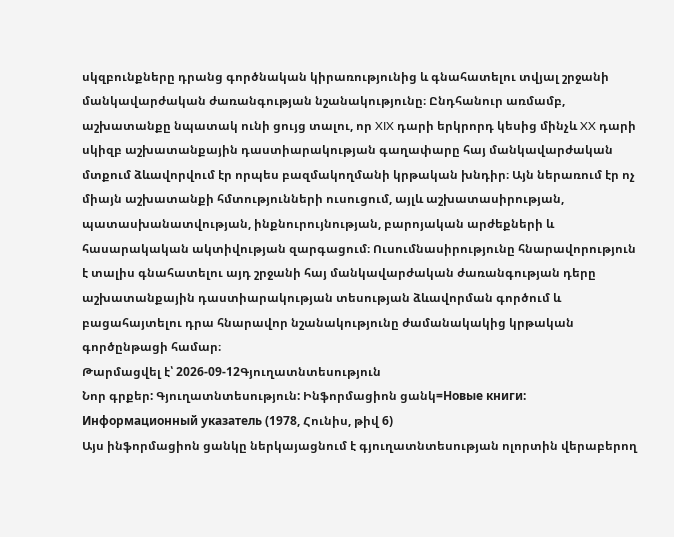սկզբունքները դրանց գործնական կիրառությունից և գնահատելու տվյալ շրջանի մանկավարժական ժառանգության նշանակությունը։ Ընդհանուր առմամբ, աշխատանքը նպատակ ունի ցույց տալու, որ XIX դարի երկրորդ կեսից մինչև XX դարի սկիզբ աշխատանքային դաստիարակության գաղափարը հայ մանկավարժական մտքում ձևավորվում էր որպես բազմակողմանի կրթական խնդիր։ Այն ներառում էր ոչ միայն աշխատանքի հմտությունների ուսուցում, այլև աշխատասիրության, պատասխանատվության, ինքնուրույնության, բարոյական արժեքների և հասարակական ակտիվության զարգացում։ Ուսումնասիրությունը հնարավորություն է տալիս գնահատելու այդ շրջանի հայ մանկավարժական ժառանգության դերը աշխատանքային դաստիարակության տեսության ձևավորման գործում և բացահայտելու դրա հնարավոր նշանակությունը ժամանակակից կրթական գործընթացի համար։
Թարմացվել է՝ 2026-09-12Գյուղատնտեսություն
Նոր գրքեր: Գյուղատնտեսություն: Ինֆորմացիոն ցանկ=Новые книги: Информационный указатель (1978, Հունիս, թիվ 6)
Այս ինֆորմացիոն ցանկը ներկայացնում է գյուղատնտեսության ոլորտին վերաբերող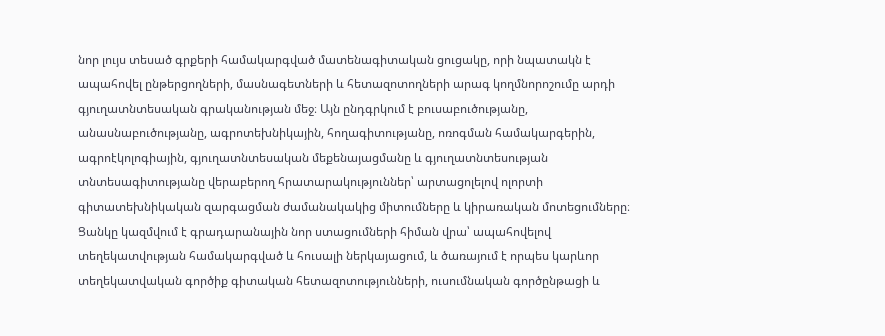նոր լույս տեսած գրքերի համակարգված մատենագիտական ցուցակը, որի նպատակն է ապահովել ընթերցողների, մասնագետների և հետազոտողների արագ կողմնորոշումը արդի գյուղատնտեսական գրականության մեջ։ Այն ընդգրկում է բուսաբուծությանը, անասնաբուծությանը, ագրոտեխնիկային, հողագիտությանը, ոռոգման համակարգերին, ագրոէկոլոգիային, գյուղատնտեսական մեքենայացմանը և գյուղատնտեսության տնտեսագիտությանը վերաբերող հրատարակություններ՝ արտացոլելով ոլորտի գիտատեխնիկական զարգացման ժամանակակից միտումները և կիրառական մոտեցումները։ Ցանկը կազմվում է գրադարանային նոր ստացումների հիման վրա՝ ապահովելով տեղեկատվության համակարգված և հուսալի ներկայացում, և ծառայում է որպես կարևոր տեղեկատվական գործիք գիտական հետազոտությունների, ուսումնական գործընթացի և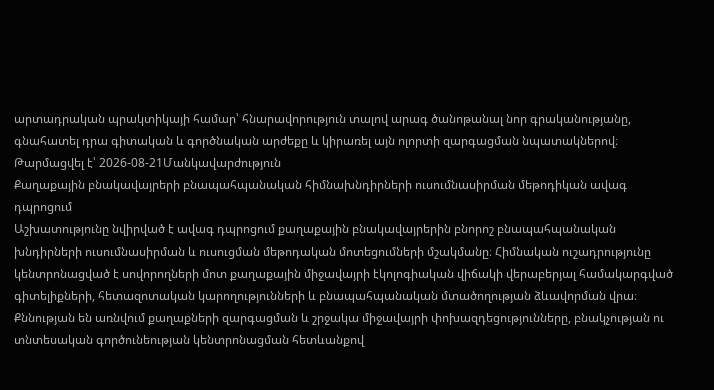արտադրական պրակտիկայի համար՝ հնարավորություն տալով արագ ծանոթանալ նոր գրականությանը, գնահատել դրա գիտական և գործնական արժեքը և կիրառել այն ոլորտի զարգացման նպատակներով։
Թարմացվել է՝ 2026-08-21Մանկավարժություն
Քաղաքային բնակավայրերի բնապահպանական հիմնախնդիրների ուսումնասիրման մեթոդիկան ավագ դպրոցում
Աշխատությունը նվիրված է ավագ դպրոցում քաղաքային բնակավայրերին բնորոշ բնապահպանական խնդիրների ուսումնասիրման և ուսուցման մեթոդական մոտեցումների մշակմանը։ Հիմնական ուշադրությունը կենտրոնացված է սովորողների մոտ քաղաքային միջավայրի էկոլոգիական վիճակի վերաբերյալ համակարգված գիտելիքների, հետազոտական կարողությունների և բնապահպանական մտածողության ձևավորման վրա։ Քննության են առնվում քաղաքների զարգացման և շրջակա միջավայրի փոխազդեցությունները, բնակչության ու տնտեսական գործունեության կենտրոնացման հետևանքով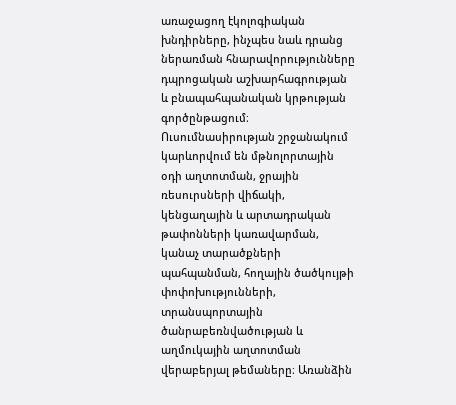առաջացող էկոլոգիական խնդիրները, ինչպես նաև դրանց ներառման հնարավորությունները դպրոցական աշխարհագրության և բնապահպանական կրթության գործընթացում։ Ուսումնասիրության շրջանակում կարևորվում են մթնոլորտային օդի աղտոտման, ջրային ռեսուրսների վիճակի, կենցաղային և արտադրական թափոնների կառավարման, կանաչ տարածքների պահպանման, հողային ծածկույթի փոփոխությունների, տրանսպորտային ծանրաբեռնվածության և աղմուկային աղտոտման վերաբերյալ թեմաները։ Առանձին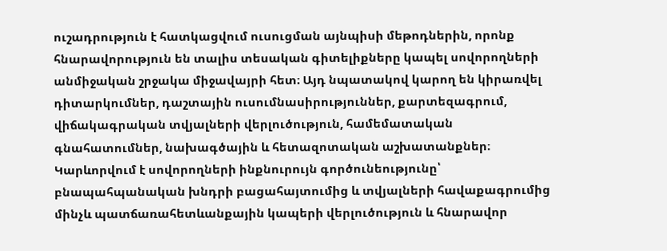ուշադրություն է հատկացվում ուսուցման այնպիսի մեթոդներին, որոնք հնարավորություն են տալիս տեսական գիտելիքները կապել սովորողների անմիջական շրջակա միջավայրի հետ։ Այդ նպատակով կարող են կիրառվել դիտարկումներ, դաշտային ուսումնասիրություններ, քարտեզագրում, վիճակագրական տվյալների վերլուծություն, համեմատական գնահատումներ, նախագծային և հետազոտական աշխատանքներ։ Կարևորվում է սովորողների ինքնուրույն գործունեությունը՝ բնապահպանական խնդրի բացահայտումից և տվյալների հավաքագրումից մինչև պատճառահետևանքային կապերի վերլուծություն և հնարավոր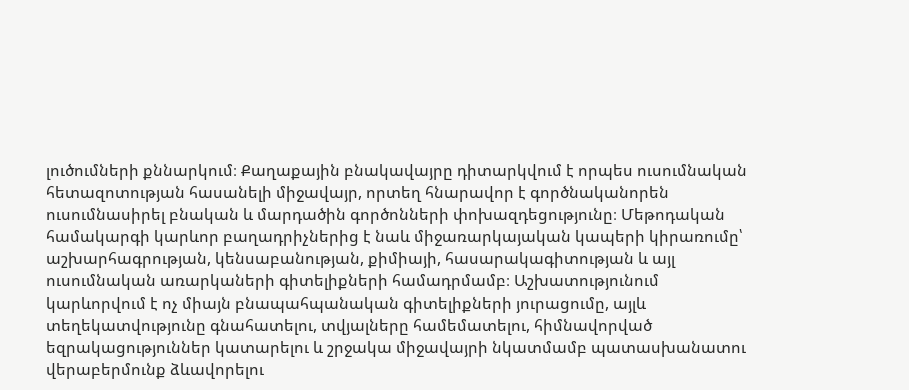լուծումների քննարկում։ Քաղաքային բնակավայրը դիտարկվում է որպես ուսումնական հետազոտության հասանելի միջավայր, որտեղ հնարավոր է գործնականորեն ուսումնասիրել բնական և մարդածին գործոնների փոխազդեցությունը։ Մեթոդական համակարգի կարևոր բաղադրիչներից է նաև միջառարկայական կապերի կիրառումը՝ աշխարհագրության, կենսաբանության, քիմիայի, հասարակագիտության և այլ ուսումնական առարկաների գիտելիքների համադրմամբ։ Աշխատությունում կարևորվում է ոչ միայն բնապահպանական գիտելիքների յուրացումը, այլև տեղեկատվությունը գնահատելու, տվյալները համեմատելու, հիմնավորված եզրակացություններ կատարելու և շրջակա միջավայրի նկատմամբ պատասխանատու վերաբերմունք ձևավորելու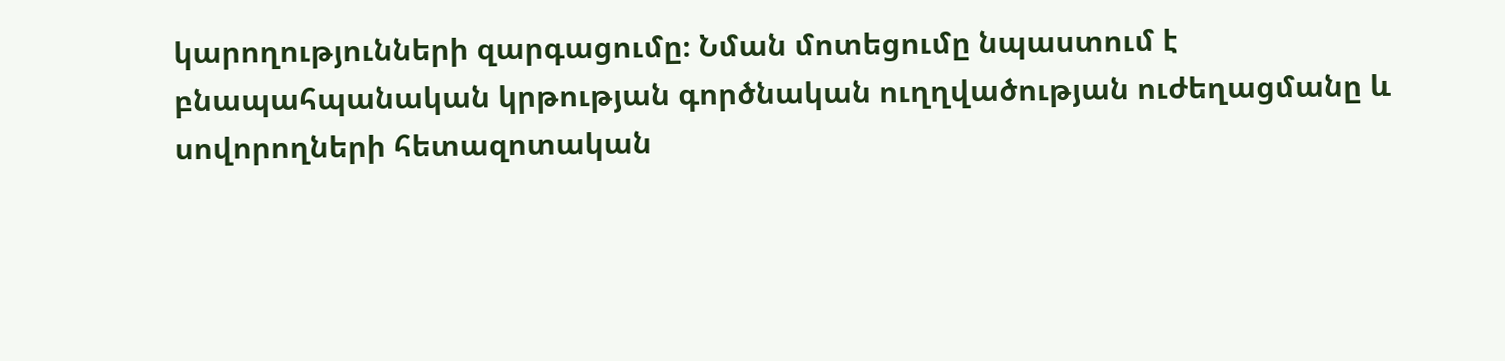կարողությունների զարգացումը։ Նման մոտեցումը նպաստում է բնապահպանական կրթության գործնական ուղղվածության ուժեղացմանը և սովորողների հետազոտական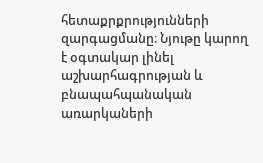հետաքրքրությունների զարգացմանը։ Նյութը կարող է օգտակար լինել աշխարհագրության և բնապահպանական առարկաների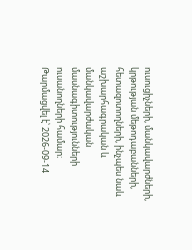ուսուցիչների, մանկավարժների, կրթության մեթոդաբանների, հետազոտողների, ինչպես նաև աշխարհագրական և մանկավարժական մասնագիտությունների ուսանողների համար։
Թարմացվել է՝ 2026-09-14